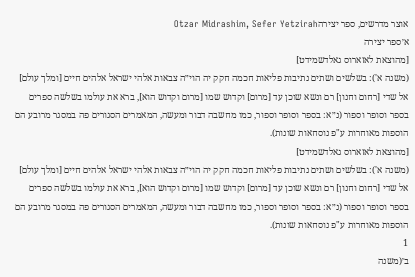אוצר מדרשים, ספר יצירהOtzar Midrashim, Sefer Yetzirah
א׳ספר יצירה
[מהוצאת לאזארוס גאלדשמידט]
(משנה א'): בשלשים ושתים נתיבות פליאות חכמה חקק יה הוי״ה צבאות אלהי ישראל אלהים חיים [ומלך עולם] אל שדי [רחום וחנון] רם ונשא שוכן עד [מרום] וקדוש שמו [מרום וקדוש הוא], ברא את עולמו בשלשה ספרים בספר וסופר וספור (נ״א: בספר וסופר וספור, כמו מחשבה דבור ומעשה, המאמרים הסגורים פה במסגר מרובע הם הוספות מאוחרות ע"פ נוסחאות שונות).
[מהוצאת לאזארוס גאלדשמידט]
(משנה א'): בשלשים ושתים נתיבות פליאות חכמה חקק יה הוי״ה צבאות אלהי ישראל אלהים חיים [ומלך עולם] אל שדי [רחום וחנון] רם ונשא שוכן עד [מרום] וקדוש שמו [מרום וקדוש הוא], ברא את עולמו בשלשה ספרים בספר וסופר וספור (נ״א: בספר וסופר וספור, כמו מחשבה דבור ומעשה, המאמרים הסגורים פה במסגר מרובע הם הוספות מאוחרות ע"פ נוסחאות שונות).
1
ב׳(משנה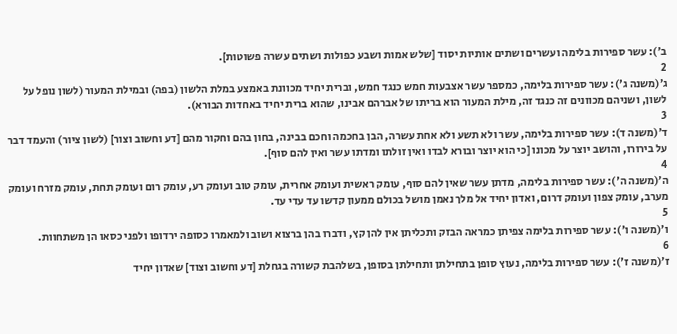ב׳): עשר ספירות בלימה ועשרים ושתים אותיות יסוד [שלש אמות ושבע כפולות ושתים עשרה פשוטות].
2
ג׳(משנה ג'): עשר ספירות בלימה, כמספר עשר אצבעות חמש כנגד חמש, וברית יחיד מכוונת באמצע במלת הלשון (בפה) ובמילת המעור (לשון נופל על לשון, ושניהם מכוונים זה כנגד זה, מילת המעור הוא בריתו של אברהם אבינו, שהוא ברית יחיד באחדות הבורא).
3
ד׳(משנה ד): עשר ספירות בלימה, עשר ולא תשע ולא אחת עשרה, הבן בחכמה וחכם בבינה, בחון בהם וחקור מהם [דע וחשוב וצור] (לשון ציור) והעמד דבר על בירורו, והושב יוצר על מכונו [כי הוא יוצר ובורא לבדו ואין זולתו ומדתו עשר ואין להם סוף].
4
ה׳(משנה ה'): עשר ספירות בלימה, מדתן עשר שאין להם סוף, עומק ראשית ועומק אחרית, עומק טוב ועומק רע, עומק רום ועומק תחת, עומק מזרח ועומק מערב, עומק צפון ועומק דרום, ואדון יחיד אל מלך נאמן מושל בכולם ממעון קדשו עד עדי עד.
5
ו׳(משנה ו׳): עשר ספירות בלימה צפיתן כמראה הבזק ותכליתן אין להן קץ, ודברו בהן ברצוא ושוב ולמאמרו כסופה ירדופו ולפני כסאו הן משתחוות.
6
ז׳(משנה ז'): עשר ספירות בלימה, נעוץ סופן בתחילתן ותחילתן בסופן, בשלהבת קשורה בגחלת [דע וחשוב וצוד] שאדון יחיד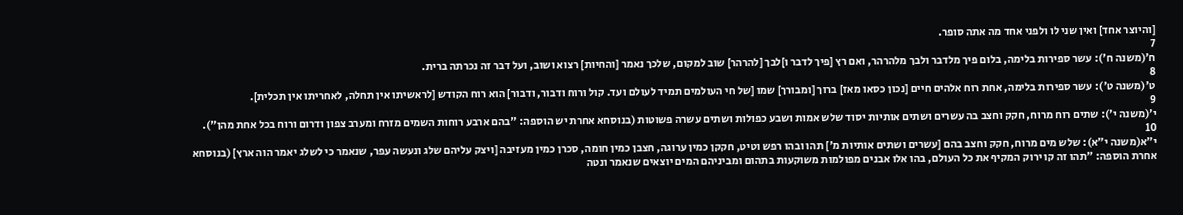[והיוצר אחד] ואין שני לו ולפני אחד מה אתה סופר.
7
ח׳(משנה ח'): עשר ספירות בלימה, בלום פיך מלדבר ולבך מלהרהר, ואם רץ [פיך לדבר ו]לבך [להרהר] שוב למקום, שלכך נאמר [והחיות] רצוא ושוב, ועל דבר זה נכרתה ברית.
8
ט׳(משנה ט׳): עשר ספירות בלימה, אחת רוח אלהים חיים [נכון כסאו מאז] ברוך [ומבורך] שמו [של חי העולמים תמיד לעולם ועד. קול ורוח ודבור, ודבור] הוא רוח הקודש [לראשיתו אין תחלה, לאחריתו אין תכלית].
9
י׳(משנה י׳): שתים רוח מרוח, חקק וחצב בה עשרים ושתים אותיות יסוד שלש אמות ושבע כפולות ושתים עשרה פשוטות (בנוסחא אחרת יש הוספה: "בהם ארבע רוחות השמים מזרח ומערב צפון ודרום ורוח בכל אחת מהן").
10
י״א(משנה י״א): שלש מים מרוח, חקק וחצב בהם [עשרים ושתים אותיות מ'] תהו ובהו רפש וטיט, חקקן כמין ערוגה, חצבן כמין חומה, סכרן כמין מעזיבה [ויצק עליהם שלג ונעשה עפר, שנאמר כי לשלג יאמר הוה ארץ] (בנוסחא אחרת הוספה: ״תהו זה קו ירוק המקיף את כל העולם, בהו אלו אבנים מפולמות משוקעות בתהום ומביניהם המים יוצאים שנאמר ונטה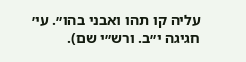עליה קו תהו ואבני בהו״. עי׳ חגיגה י״ב. ורש״י שם).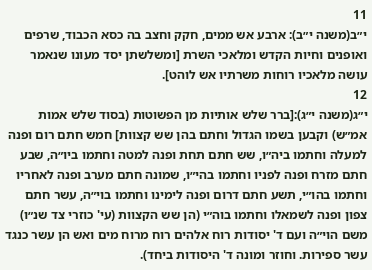11
י״ב(משנה י״ב): ארבע אש ממים, חקק וחצב בה כסא הכבוד, שרפים ואופנים וחיות הקדש ומלאכי השרת [ומשלשתן יסד מעונו שנאמר עושה מלאכיו רוחות משרתיו אש לוהט].
12
י״ג(משנה י״ג):[ברר שלש אותיות מן הפשוטות (בסוד שלש אמות אמ״ש) וקבען בשמו הגדול וחתם בהן שש קצוות] חמש חתם רום ופנה למעלה וחתמו ביה״ו, שש חתם תחת ופנה למטה וחתמו ביו״ה, שבע חתם מזרח ופנה לפניו וחתמו בהי״ו, שמונה חתם מערב ופנה לאחריו וחתמו בהו״י, תשע חתם דרום ופנה לימינו וחתמו בוי״ה, עשר חתם צפון ופנה לשמאלו וחתמו בוה״י (הן שש הקצוות (עי' כוזרי צד שנ״ו) משם הוי״ה ועם ד' יסודות רוח אלהים רוח מרוח מים ואש הן עשר כנגד עשר ספירות. וחוזר ומונה ד' היסודות ביחד).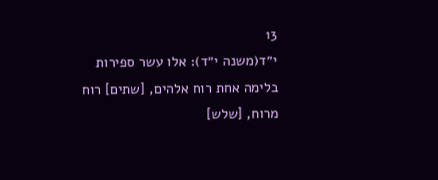13
י״ד(משנה י״ד): אלו עשר ספירות בלימה אחת רוח אלהים, [שתים] רוח מרוח, [שלש]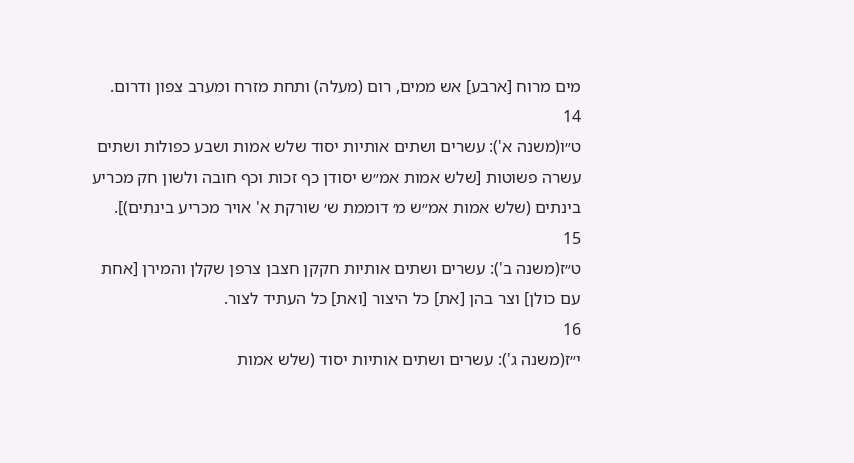מים מרוח [ארבע] אש ממים, רום (מעלה) ותחת מזרח ומערב צפון ודרום.
14
ט״ו(משנה א'): עשרים ושתים אותיות יסוד שלש אמות ושבע כפולות ושתים עשרה פשוטות [שלש אמות אמ״ש יסודן כף זכות וכף חובה ולשון חק מכריע בינתים (שלש אמות אמ״ש מ׳ דוממת ש׳ שורקת א' אויר מכריע בינתים)].
15
ט״ז(משנה ב'): עשרים ושתים אותיות חקקן חצבן צרפן שקלן והמירן [אחת עם כולן] וצר בהן [את] כל היצור [ואת] כל העתיד לצור.
16
י״ז(משנה ג'): עשרים ושתים אותיות יסוד (שלש אמות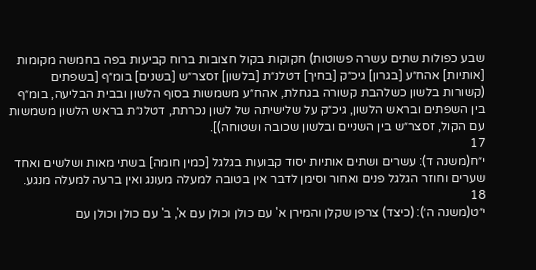שבע כפולות שתים עשרה פשוטות) חקוקות בקול חצובות ברוח קביעות בפה בחמשה מקומות [אותיות] אהח״ע [בגרון] גיכ״ק [בחיך] דטלנ״ת [בלשון] זסצר״ש [בשנים] בומ״ף [בשפתים (קשורות בלשון כשלהבת קשורה בגחלת, אהח״ע משמשות בסוף הלשון ובבית הבליעה, בומ״ף בין השפתים ובראש הלשון, גיכ״ק על שלישיתה של לשון נכרתת, דטלנ״ת בראש הלשון משמשות עם הקול, זסצר״ש בין השניים ובלשון שכובה ושטוחה)].
17
י״ח(משנה ד): עשרים ושתים אותיות יסוד קבועות בגלגל [כמין חומה] בשתי מאות ושלשים ואחד שערים וחוזר הגלגל פנים ואחור וסימן לדבר אין בטובה למעלה מעונג ואין ברעה למעלה מנגע.
18
י״ט(משנה ה׳): (כיצד) צרפן שקלן והמירן א' עם כולן וכולן עם א', ב' עם כולן וכולן עם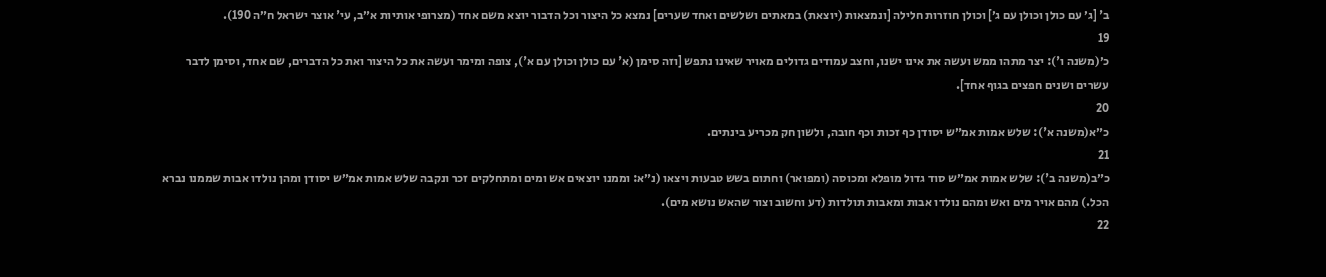ב' [ג׳ עם כולן וכולן עם ג׳] וכולן חוזרות חלילה [ונמצאות (יוצאת) במאתים ושלשים ואחד שערים] נמצא כל היצור וכל הדבור יוצא משם אחד (מצרופי אותיות א״ב, עי' אוצר ישראל ח״ה 190).
19
כ׳(משנה ו'): יצר מתהו ממש ועשה את אינו ישנו, וחצב עמודים גדולים מאויר שאינו נתפש [וזה סימן (א' עם כולן וכולן עם א'), צופה ומימר ועשה את כל היצור ואת כל הדברים, שם אחד, וסימן לדבר עשרים ושנים חפצים בגוף אחד].
20
כ״א(משנה א'): שלש אמות אמ״ש יסודן כף זכות וכף חובה, ולשון חק מכריע בינתים.
21
כ״ב(משנה ב'): שלש אמות אמ״ש סוד גדול מופלא ומכוסה (ומפואר) וחתום בשש טבעות ויצאו (נ״א: וממנו יוצאים אש ומים ומתחלקים זכר ונקבה שלש אמות אמ״ש יסודן ומהן נולדו אבות שממנו נברא הכל.) מהם אויר מים ואש ומהם נולדו אבות ומאבות תולדות (דע וחשוב וצור שהאש נושא מים).
22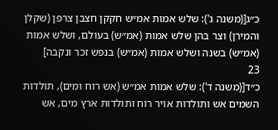כ״ג[(משנה ג'): שלש אמות אמ״ש חקקן חצבן צרפן (שקלן והמירן) וצר בהן שלש אמות (אמ״ש) בעולם, ושלש אמות (אמ״ש) בשנה ושלש אמות (אמ״ש) בנפש זכר ונקבה]
23
כ״ד[(משנה ד'): שלש אמות אמ״ש (אש רוח ומים), תולדות השמים אש ותולדות אויר רוח ותולדות ארץ מים, אש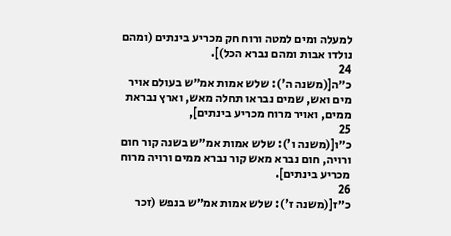למעלה ומים למטה ורוח חק מכריע בינתים (ומהם נולדו אבות ומהם נברא הכל)].
24
כ״ה[(משנה ה'): שלש אמות אמ״ש בעולם אויר מים ואש, שמים נבראו תחלה מאש, וארץ נבראת ממים, ואויר מרוח מכריע בינתים],
25
כ״ו[(משנה ו'): שלש אמות אמ״ש בשנה קור חום ורויה, חום נברא מאש קור נברא ממים ורויה מרוח מכריע בינתים].
26
כ״ז[(משנה ז'): שלש אמות אמ״ש בנפש (זכר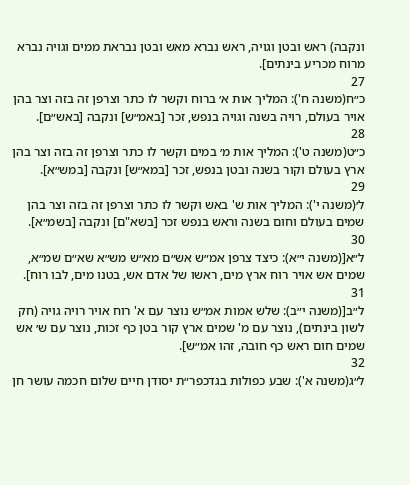ונקבה) ראש ובטן וגויה, ראש נברא מאש ובטן נבראת ממים וגויה נברא מרוח מכריע בינתים].
27
כ״ח(משנה ח'): המליך אות א׳ ברוח וקשר לו כתר וצרפן זה בזה וצר בהן אויר בעולם, רויה בשנה וגויה בנפש, זכר [באמ״ש] ונקבה [באש״ם].
28
כ״ט(משנה ט'): המליך אות מ׳ במים וקשר לו כתר וצרפן זה בזה וצר בהן ארץ בעולם וקור בשנה ובטן בנפש, זכר [במא״ש] ונקבה [במש״א].
29
ל׳(משנה י'): המליך אות ש' באש וקשר לו כתר וצרפן זה בזה וצר בהן שמים בעולם וחום בשנה וראש בנפש זכר [בשא"ם] ונקבה [בשמ״א].
30
ל״א[(משנה י״א): כיצד צרפן אמ״ש אש״ם מא״ש מש״א שא״ם שמ״א, שמים אש אויר רוח ארץ מים, ראשו של אדם אש, בטנו מים, לבו רוח].
31
ל״ב[(משנה י״ב): שלש אמות אמ״ש נוצר עם א' רוח אויר רויה גויה (חק לשון בינתים), נוצר עם מ' שמים ארץ קור בטן כף זכות, נוצר עם ש׳ אש שמים חום ראש כף חובה, זהו אמ״ש].
32
ל״ג(משנה א'): שבע כפולות בגדכפר״ת יסודן חיים שלום חכמה עושר חן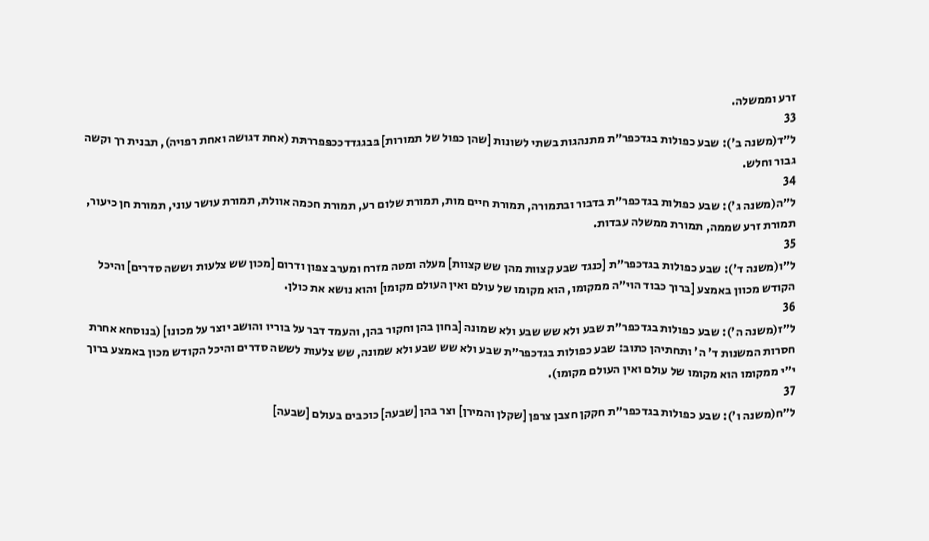זרע וממשלה.
33
ל״ד(משנה ב'): שבע כפולות בגדכפר״ת מתנהגות בשתי לשונות [שהן כפול של תמורות] בּבגגדדככפּפררתּת (אחת דגושה ואחת רפויה), תבנית רך וקשה גבור וחלש.
34
ל״ה(משנה ג'): שבע כפולות בגדכפר״ת בדבור ובתמורה, תמורת חיים מות, תמורת שלום רע, תמורת חכמה אוולת, תמורת עושר עוני, תמורת חן כיעור, תמורת זרע שממה, תמורת ממשלה עבדות.
35
ל״ו(משנה ד'): שבע כפולות בגדכפר״ת [כנגד שבע קצוות מהן שש קצוות] מעלה ומטה מזרח ומערב צפון ודרום [מכון שש צלעות וששה סדרים] והיכל הקודש מכוון באמצע [ברוך כבוד הוי״ה ממקומו, הוא מקומו של עולם ואין העולם מקומו] והוא נושא את כולן.
36
ל״ז(משנה ה'): שבע כפולות בגדכפר״ת שבע ולא שש שבע ולא שמונה [בחון בהן וחקור בהן, והעמד דבר על בוריו והושב יוצר על מכונו] (בנוסחא אחרת חסרות המשנות ד' ה' ותחתיהן כתוב: שבע כפולות בגדכפר״ת שבע ולא שש שבע ולא שמונה, שש צלעות לששה סדרים והיכל הקודש מכון באמצע ברוך י״י ממקומו הוא מקומו של עולם ואין העולם מקומו).
37
ל״ח(משנה ו'): שבע כפולות בגדכפר״ת חקקן חצבן צרפן [שקלן והמירן] וצר בהן [שבעה] כוכבים בעולם [שבעה]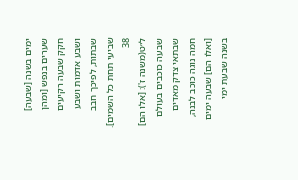ימים בשנה [שבעה] שערים בנפש [ומהן חקק שבעה רקיעים ושבע אדמות ושבע שבתות, לפיכך חבב שביעי תחת כל השמים].
38
ל״ט(משנה ז'): [אלו הם] שבעה כוכבים בעולם שבתאי צדק מאדים חמה נוגה כוכב לבנה, [ואלו הם] שבעה ימים בשנה שבעת ימי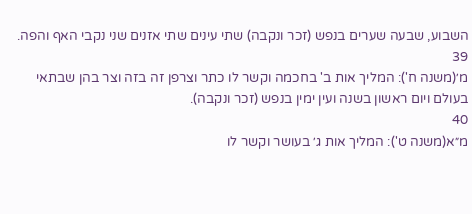השבוע, שבעה שערים בנפש (זכר ונקבה) שתי עינים שתי אזנים שני נקבי האף והפה.
39
מ׳(משנה ח'): המליך אות ב' בחכמה וקשר לו כתר וצרפן זה בזה וצר בהן שבתאי בעולם ויום ראשון בשנה ועין ימין בנפש (זכר ונקבה).
40
מ״א(משנה ט'): המליך אות ג׳ בעושר וקשר לו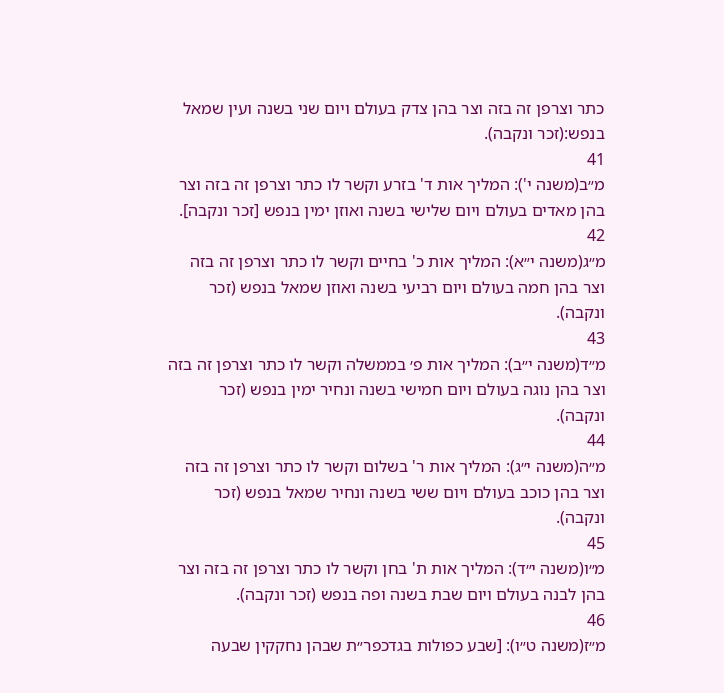כתר וצרפן זה בזה וצר בהן צדק בעולם ויום שני בשנה ועין שמאל בנפש:(זכר ונקבה).
41
מ״ב(משנה י'): המליך אות ד' בזרע וקשר לו כתר וצרפן זה בזה וצר בהן מאדים בעולם ויום שלישי בשנה ואוזן ימין בנפש [זכר ונקבה].
42
מ״ג(משנה י״א): המליך אות כ' בחיים וקשר לו כתר וצרפן זה בזה וצר בהן חמה בעולם ויום רביעי בשנה ואוזן שמאל בנפש (זכר ונקבה).
43
מ״ד(משנה י״ב): המליך אות פ׳ בממשלה וקשר לו כתר וצרפן זה בזה וצר בהן נוגה בעולם ויום חמישי בשנה ונחיר ימין בנפש (זכר ונקבה).
44
מ״ה(משנה י״ג): המליך אות ר' בשלום וקשר לו כתר וצרפן זה בזה וצר בהן כוכב בעולם ויום ששי בשנה ונחיר שמאל בנפש (זכר ונקבה).
45
מ״ו(משנה י״ד): המליך אות ת' בחן וקשר לו כתר וצרפן זה בזה וצר בהן לבנה בעולם ויום שבת בשנה ופה בנפש (זכר ונקבה).
46
מ״ז(משנה ט״ו): [שבע כפולות בגדכפר״ת שבהן נחקקין שבעה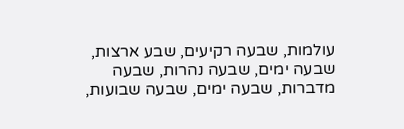עולמות, שבעה רקיעים, שבע ארצות, שבעה ימים, שבעה נהרות, שבעה מדברות, שבעה ימים, שבעה שבועות,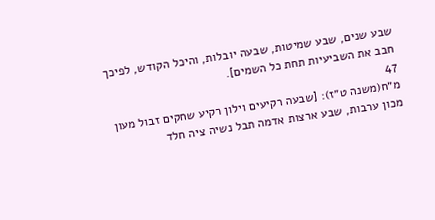שבע שנים, שבע שמיטות, שבעה יובלות, והיכל הקודש, לפיכך חבב את השביעיות תחת כל השמים].
47
מ״ח(משנה ט״ז): [שבעה רקיעים וילון רקיע שחקים זבול מעון מכון ערבות, שבע ארצות אדמה תבל נשיה ציה חלד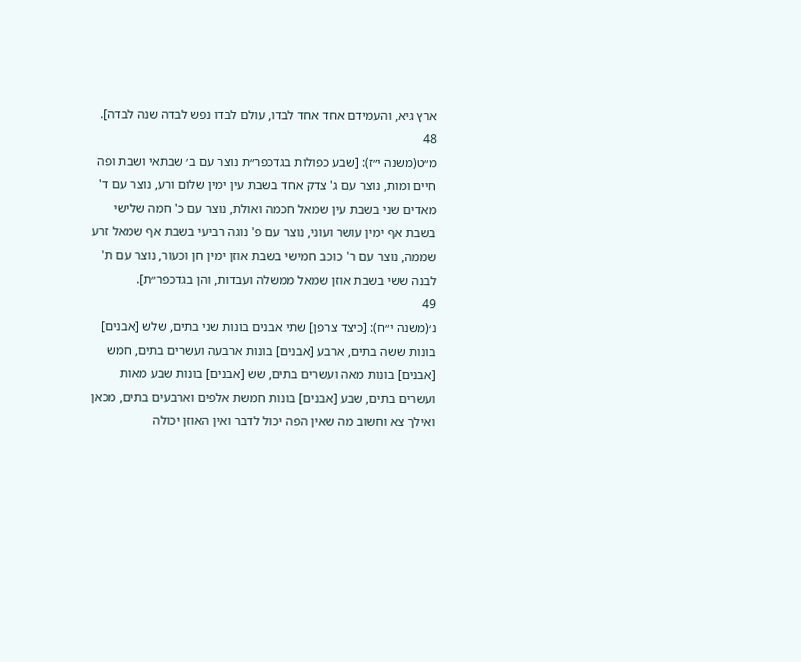ארץ גיא, והעמידם אחד אחד לבדו, עולם לבדו נפש לבדה שנה לבדה].
48
מ״ט(משנה י״ז): [שבע כפולות בגדכפר״ת נוצר עם ב׳ שבתאי ושבת ופה חיים ומות, נוצר עם ג' צדק אחד בשבת עין ימין שלום ורע, נוצר עם ד' מאדים שני בשבת עין שמאל חכמה ואולת, נוצר עם כ' חמה שלישי בשבת אף ימין עושר ועוני, נוצר עם פ' נוגה רביעי בשבת אף שמאל זרע שממה, נוצר עם ר' כוכב חמישי בשבת אוזן ימין חן וכעור, נוצר עם ת' לבנה ששי בשבת אוזן שמאל ממשלה ועבדות, והן בגדכפר״ת].
49
נ׳(משנה י״ח): [כיצד צרפן] שתי אבנים בונות שני בתים, שלש [אבנים] בונות ששה בתים, ארבע [אבנים] בונות ארבעה ועשרים בתים, חמש [אבנים] בונות מאה ועשרים בתים, שש [אבנים] בונות שבע מאות ועשרים בתים, שבע [אבנים] בונות חמשת אלפים וארבעים בתים, מכאן ואילך צא וחשוב מה שאין הפה יכול לדבר ואין האוזן יכולה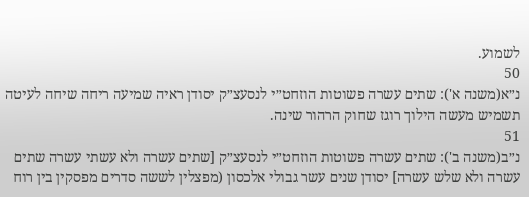לשמוע.
50
נ״א(משנה א'): שתים עשרה פשוטות הוזחט״י לנסעצ״ק יסודן ראיה שמיעה ריחה שיחה לעיטה תשמיש מעשה הילוך רוגז שחוק הרהור שינה.
51
נ״ב(משנה ב'): שתים עשרה פשוטות הוזחט״י לנסעצ״ק [שתים עשרה ולא עשתי עשרה שתים עשרה ולא שלש עשרה] יסודן שנים עשר גבולי אלכסון (מפצלין לששה סדרים מפסקין בין רוח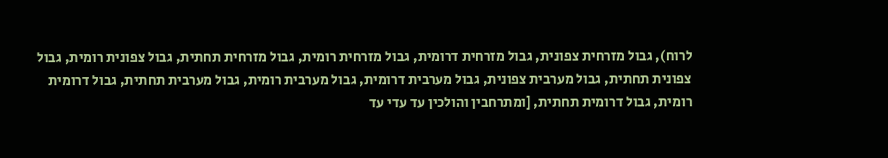לרוח), גבול מזרחית צפונית, גבול מזרחית דרומית, גבול מזרחית רומית, גבול מזרחית תחתית, גבול צפונית רומית, גבול צפונית תחתית, גבול מערבית צפונית, גבול מערבית דרומית, גבול מערבית רומית, גבול מערבית תחתית, גבול דרומית רומית, גבול דרומית תחתית, [ומתרחבין והולכין עד עדי עד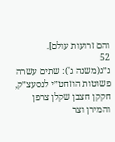והם זרועות עולם].
52
נ״ג(משנה ג'): שתים עשרה פשוטות הוזחט״י לנסעצ״ק, חקקן חצבן שקלן צרפן והמירן וצר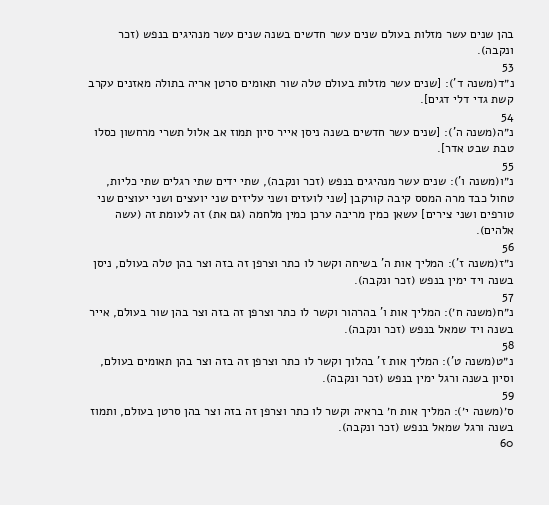בהן שנים עשר מזלות בעולם שנים עשר חדשים בשנה שנים עשר מנהיגים בנפש (זכר ונקבה).
53
נ״ד(משנה ד'): [שנים עשר מזלות בעולם טלה שור תאומים סרטן אריה בתולה מאזנים עקרב קשת גדי דלי דגים].
54
נ״ה(משנה ה'): [שנים עשר חדשים בשנה ניסן אייר סיון תמוז אב אלול תשרי מרחשון כסלו טבת שבט אדר].
55
נ״ו(משנה ו'): שנים עשר מנהיגים בנפש (זכר ונקבה), שתי ידים שתי רגלים שתי כליות, טחול כבד מרה המסס קיבה קורקבן [שני לועזים ושני עליזים שני יועצים ושני יעוצים שני טורפים ושני צירים] עשאן כמין מריבה ערכן כמין מלחמה (גם את) זה לעומת זה (עשה אלהים).
56
נ״ז(משנה ז'): המליך אות ה' בשיחה וקשר לו כתר וצרפן זה בזה וצר בהן טלה בעולם, ניסן בשנה ויד ימין בנפש (זכר ונקבה).
57
נ״ח(משנה ח׳): המליך אות ו' בהרהור וקשר לו כתר וצרפן זה בזה וצר בהן שור בעולם, אייר בשנה ויד שמאל בנפש (זכר ונקבה).
58
נ״ט(משנה ט'): המליך אות ז' בהלוך וקשר לו כתר וצרפן זה בזה וצר בהן תאומים בעולם, וסיון בשנה ורגל ימין בנפש (זכר ונקבה).
59
ס׳(משנה י׳): המליך אות ח׳ בראיה וקשר לו כתר וצרפן זה בזה וצר בהן סרטן בעולם, ותמוז בשנה ורגל שמאל בנפש (זכר ונקבה).
60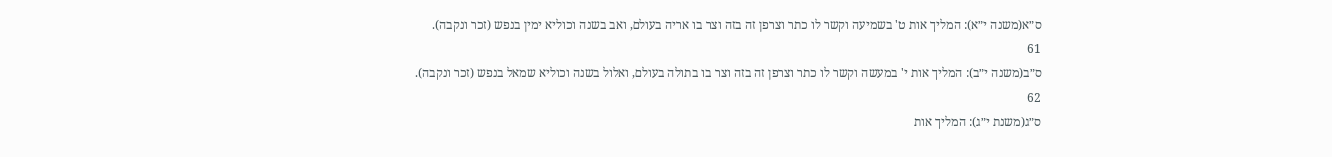ס״א(משנה י״א): המליך אות ט' בשמיעה וקשר לו כתר וצרפן זה בזה וצר בו אריה בעולם, ואב בשנה וכוליא ימין בנפש (זכר ונקבה).
61
ס״ב(משנה י״ב): המליך אות י' במעשה וקשר לו כתר וצרפן זה בזה וצר בו בתולה בעולם, ואלול בשנה וכוליא שמאל בנפש (זכר ונקבה).
62
ס״ג(משנת י״ג): המליך אות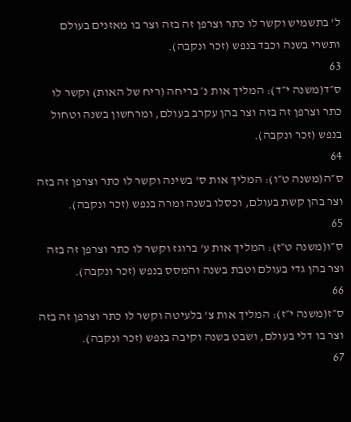ל' בתשמיש וקשר לו כתר וצרפן זה בזה וצר בו מאזנים בעולם ותשרי בשנה וכבד בנפש (זכר ונקבה).
63
ס״ד(משנה י״ד): המליך אות נ׳ בריחה (ריח של האות) וקשר לו כתר וצרפן זה בזה וצר בהן עקרב בעולם, ומרחשון בשנה וטחול בנפש (זכר ונקבה).
64
ס״ה(משנה ט״ו): המליך אות ס' בשינה וקשר לו כתר וצרפן זה בזה וצר בהן קשת בעולם, וכסלו בשנה ומרה בנפש (זכר ונקבה).
65
ס״ו(משנה ט״ז): המליך אות ע' ברוגז וקשר לו כתר וצרפן זה בזה וצר בהן גדי בעולם וטבת בשנה והמסס בנפש (זכר ונקבה).
66
ס״ז(משנה י״ז): המליך אות צ' בלעיטה וקשר לו כתר וצרפן זה בזה וצר בו דלי בעולם, ושבט בשנה וקיבה בנפש (זכר ונקבה).
67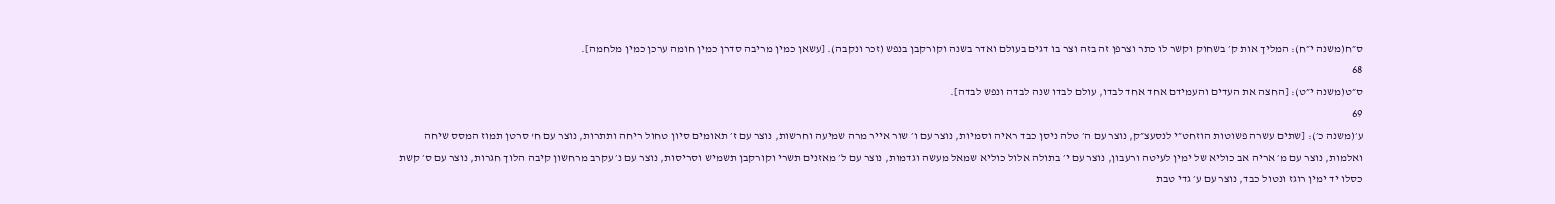ס״ח(משנה י״ח): המליך אות ק׳ בשחוק וקשר לו כתר וצרפן זה בזה וצר בו דגים בעולם ואדר בשנה וקורקבן בנפש (זכר ונקבה). [עשאן כמין מריבה סדרן כמין חומה ערכן כמין מלחמה].
68
ס״ט(משנה י״ט): [החצה את העדים והעמידם אחד אחד לבדו, עולם לבדו שנה לבדה ונפש לבדה].
69
ע׳(משנה כ׳): [שתים עשרה פשוטות הוזחט״י לנסעצ״ק, נוצר עם ה׳ טלה ניסן כבד ראיה וסמיות, נוצר עם ו׳ שור אייר מרה שמיעה וחרשות, נוצר עם ז׳ תאומים סיון טחול ריחה ותתרות, נוצר עם ח' סרטן תמוז המסס שיחה ואלמות, נוצר עם מ׳ אריה אב כוליא של ימין לעיטה ורעבון, נוצר עם י׳ בתולה אלול כוליא שמאל מעשה וגדמות, נוצר עם ל׳ מאזנים תשרי וקורקבן תשמיש וסריסות, נוצר עם נ׳ עקרב מרחשון קיבה הלוך חגרות, נוצר עם ס׳ קשת כסלו יד ימין רוגז ונטול כבד, נוצר עם ע׳ גדי טבת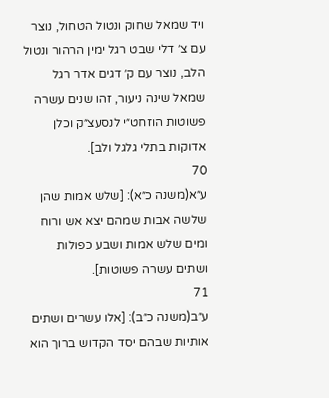ויד שמאל שחוק ונטול הטחול, נוצר עם צ׳ דלי שבט רגל ימין הרהור ונטול הלב, נוצר עם ק׳ דגים אדר רגל שמאל שינה ניעור, זהו שנים עשרה פשוטות הוזחט״י לנסעצ״ק וכלן אדוקות בתלי גלגל ולב].
70
ע״א(משנה כ״א): [שלש אמות שהן שלשה אבות שמהם יצא אש ורוח ומים שלש אמות ושבע כפולות ושתים עשרה פשוטות].
71
ע״ב(משנה כ״ב): [אלו עשרים ושתים אותיות שבהם יסד הקדוש ברוך הוא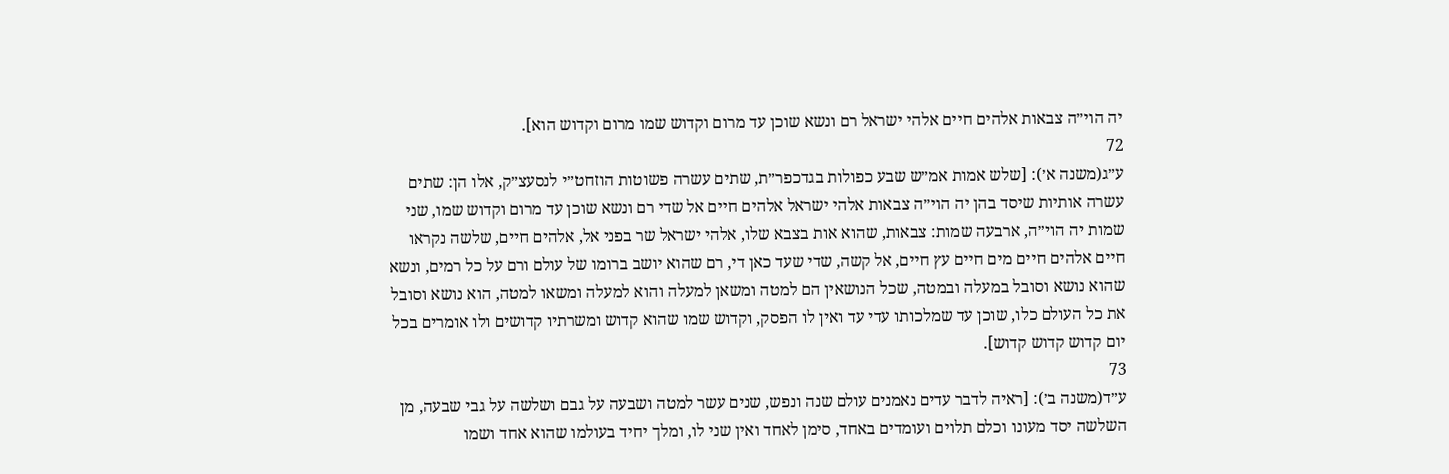יה הוי״ה צבאות אלהים חיים אלהי ישראל רם ונשא שוכן עד מרום וקדוש שמו מרום וקדוש הוא].
72
ע״ג(משנה א׳): [שלש אמות אמ״ש שבע כפולות בגדכפר״ת, שתים עשרה פשוטות הוזחט״י לנסעצ״ק, אלו הן: שתים עשרה אותיות שיסד בהן יה הוי״ה צבאות אלהי ישראל אלהים חיים אל שדי רם ונשא שוכן עד מרום וקדוש שמו, שני שמות יה הוי״ה, ארבעה שמות: צבאות, שהוא אות בצבא שלו, אלהי ישראל שר בפני אל, אלהים חיים, שלשה נקראו חיים אלהים חיים מים חיים עץ חיים, אל קשה, שדי שעד כאן די, רם שהוא יושב ברומו של עולם ורם על כל רמים, ונשא שהוא נושא וסובל במעלה ובמטה, שכל הנושאין הם למטה ומשאן למעלה והוא למעלה ומשאו למטה, הוא נושא וסובל את כל העולם כלו, שוכן עד שמלכותו עדי עד ואין לו הפסק, וקדוש שמו שהוא קדוש ומשרתיו קדושים ולו אומרים בכל יום קדוש קדוש קדוש].
73
ע״ד(משנה ב׳): [ראיה לדבר עדים נאמנים עולם שנה ונפש, שנים עשר למטה ושבעה על גבם ושלשה על גבי שבעה, מן השלשה יסד מעונו וכלם תלוים ועומדים באחד, סימן לאחד ואין שני לו, ומלך יחיד בעולמו שהוא אחד ושמו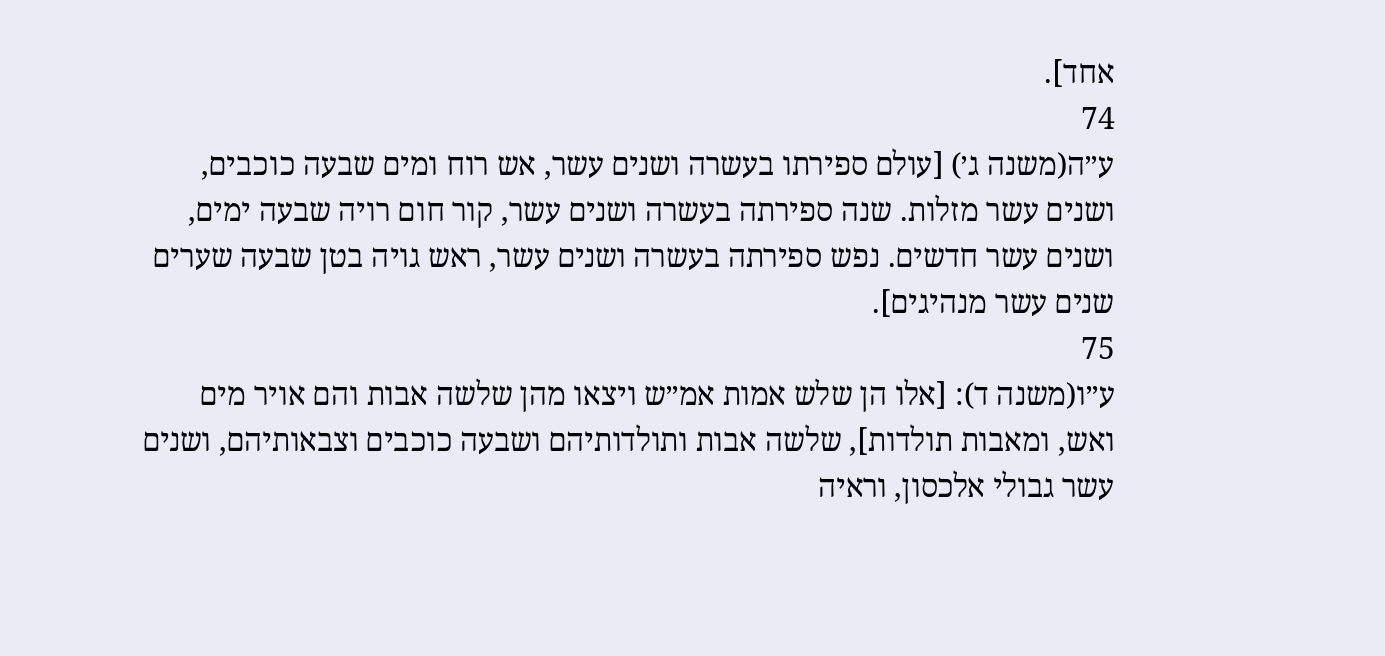אחד].
74
ע״ה(משנה ג׳) [עולם ספירתו בעשרה ושנים עשר, אש רוח ומים שבעה כוכבים, ושנים עשר מזלות. שנה ספירתה בעשרה ושנים עשר, קור חום רויה שבעה ימים, ושנים עשר חדשים. נפש ספירתה בעשרה ושנים עשר, ראש גויה בטן שבעה שערים שנים עשר מנהיגים].
75
ע״ו(משנה ד): [אלו הן שלש אמות אמ״ש ויצאו מהן שלשה אבות והם אויר מים ואש, ומאבות תולדות], שלשה אבות ותולדותיהם ושבעה כוכבים וצבאותיהם, ושנים עשר גבולי אלכסון, וראיה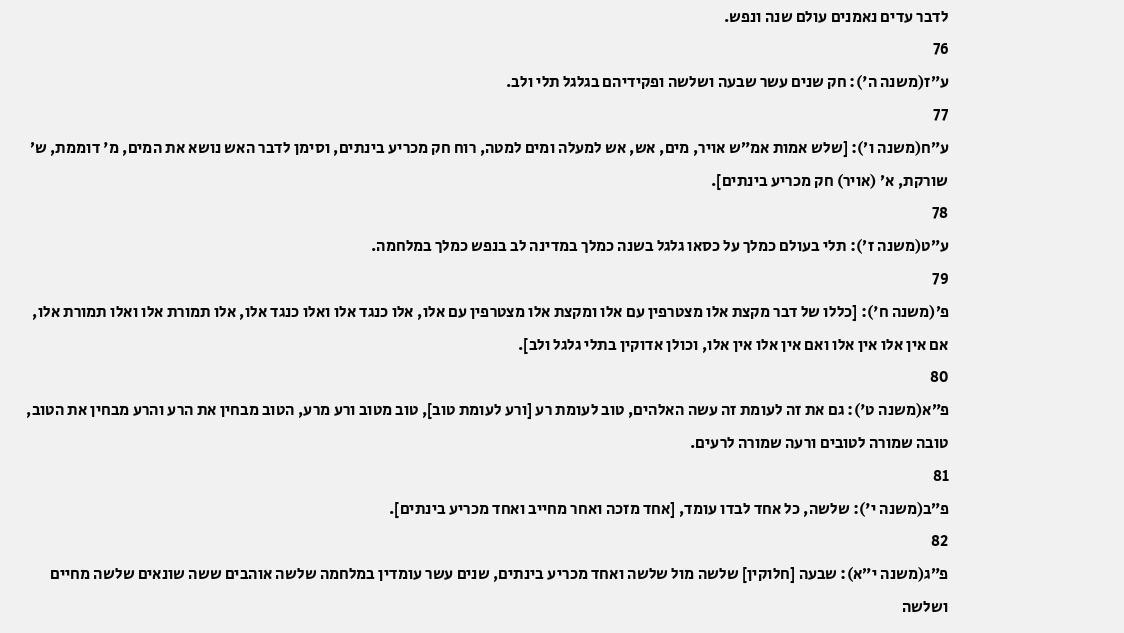לדבר עדים נאמנים עולם שנה ונפש.
76
ע״ז(משנה ה'): חק שנים עשר שבעה ושלשה ופקידיהם בגלגל תלי ולב.
77
ע״ח(משנה ו׳): [שלש אמות אמ״ש אויר, מים, אש, אש למעלה ומים למטה, רוח חק מכריע בינתים, וסימן לדבר האש נושא את המים, מ' דוממת, ש׳ שורקת, א׳ (אויר) חק מכריע בינתים].
78
ע״ט(משנה ז׳): תלי בעולם כמלך על כסאו גלגל בשנה כמלך במדינה לב בנפש כמלך במלחמה.
79
פ׳(משנה ח'): [כללו של דבר מקצת אלו מצטרפין עם אלו ומקצת אלו מצטרפין עם אלו, אלו כנגד אלו ואלו כנגד אלו, אלו תמורת אלו ואלו תמורת אלו, אם אין אלו אין אלו ואם אין אלו אין אלו, וכולן אדוקין בתלי גלגל ולב].
80
פ״א(משנה ט'): גם את זה לעומת זה עשה האלהים, טוב לעומת רע [ורע לעומת טוב], טוב מטוב ורע מרע, הטוב מבחין את הרע והרע מבחין את הטוב, טובה שמורה לטובים ורעה שמורה לרעים.
81
פ״ב(משנה י'): שלשה, כל אחד לבדו עומד, [אחד מזכה ואחר מחייב ואחד מכריע בינתים].
82
פ״ג(משנה י״א): שבעה [חלוקין] שלשה מול שלשה ואחד מכריע בינתים, שנים עשר עומדין במלחמה שלשה אוהבים ששה שונאים שלשה מחיים ושלשה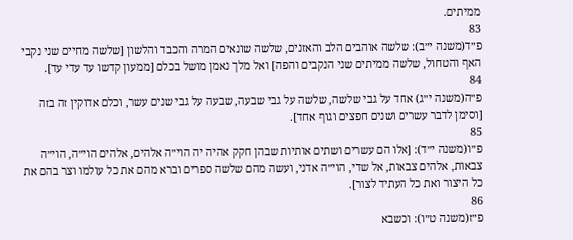ממיתים.
83
פ״ד(משנה י״ב): שלשה אוהבים הלב והאזנים, שלשה שונאים המרה והכבד והלשון [שלשה מחיים שני נקבי האף והטחול, שלשה ממיתים שני הנקבים והפה] ואל מלך נאמן מושל בכלם [ממעון קדשו עד עדי עד].
84
פ״ה(משנה י״ג) אחד על גבי שלשה, שלשה על גבי שבעה, שבעה על גבי שנים עשר, וכלם אדוקין זה בזה [וסימן לדבר עשרים ושנים חפצים וגוף אחד].
85
פ״ו(משנה י״ד): [אלו הם עשרים ושתים אותיות שבהן חקק אהיה יה הוי״ה אלהים, אלהים הוי״ה, הוי״ה צבאות, אלהים צבאות, אל שדי, הוי״ה אדני, ועשה מהם שלשה ספרים וברא מהם את כל עולמו וצר בהם את כל היצור ואת כל העתיד לצור].
86
פ״ז(משנה ט״ו): וכשבא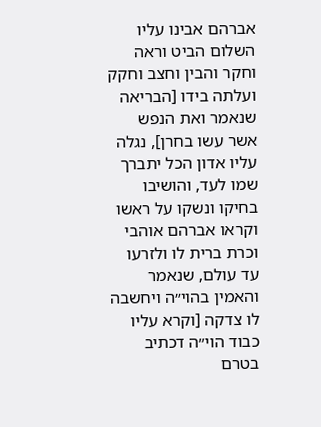אברהם אבינו עליו השלום הביט וראה וחקר והבין וחצב וחקק ועלתה בידו [הבריאה שנאמר ואת הנפש אשר עשו בחרן], נגלה עליו אדון הכל יתברך שמו לעד, והושיבו בחיקו ונשקו על ראשו וקראו אברהם אוהבי וכרת ברית לו ולזרעו עד עולם, שנאמר והאמין בהוי״ה ויחשבה לו צדקה [וקרא עליו כבוד הוי״ה דכתיב בטרם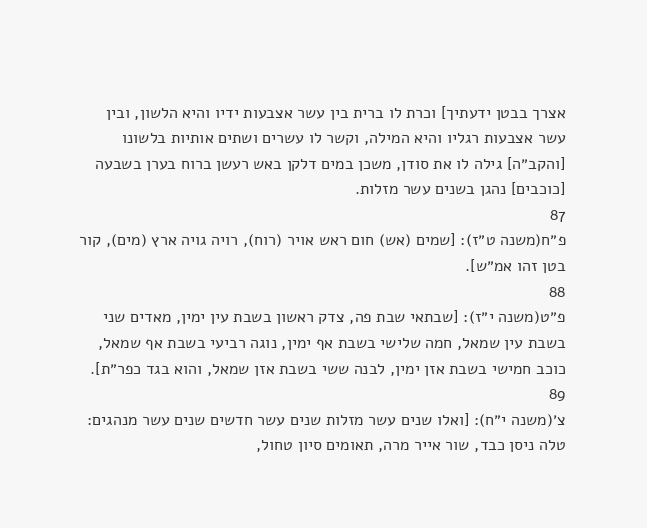אצרך בבטן ידעתיך] וכרת לו ברית בין עשר אצבעות ידיו והיא הלשון, ובין עשר אצבעות רגליו והיא המילה, וקשר לו עשרים ושתים אותיות בלשונו [והקב״ה] גילה לו את סודן, משכן במים דלקן באש רעשן ברוח בערן בשבעה [כוכבים] נהגן בשנים עשר מזלות.
87
פ״ח(משנה ט״ז): [שמים (אש) חום ראש אויר (רוח), רויה גויה ארץ (מים), קור בטן זהו אמ״ש].
88
פ״ט(משנה י״ז): [שבתאי שבת פה, צדק ראשון בשבת עין ימין, מאדים שני בשבת עין שמאל, חמה שלישי בשבת אף ימין, נוגה רביעי בשבת אף שמאל, כוכב חמישי בשבת אזן ימין, לבנה ששי בשבת אזן שמאל, והוא בגד כפר״ת].
89
צ׳(משנה י״ח): [ואלו שנים עשר מזלות שנים עשר חדשים שנים עשר מנהגים: טלה ניסן כבד, שור אייר מרה, תאומים סיון טחול,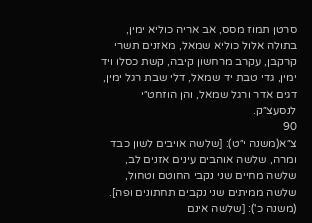סרטן תמוז מסס, אב אריה כוליא ימין, בתולה אלול כוליא שמאל, מאזנים תשרי קרקבן, עקרב מרחשון קיבה, קשת כסלו ויד ימין, גדי טבת יד שמאל, דלי שבת רגל ימין, דגים אדר ורגל שמאל, והן הוזחט״י לנסעצ״ק.
90
צ״א(משנה י״ט): [שלשה אויבים לשון כבד ומרה, שלשה אוהבים עינים אזנים לב, שלשה מחיים שני נקבי החוטם וטחול, שלשה ממיתים שני נקבים תחתונים ופה]. (משנה כ'): [שלשה אינם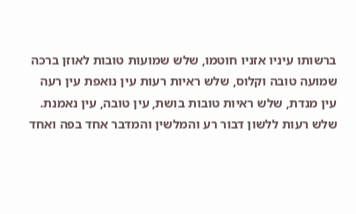ברשותו עיניו אזניו חוטמו, שלש שמועות טובות לאוזן ברכה שמועה טובה וקלוס, שלש ראיות רעות עין נואפת עין רעה עין מנדת, שלש ראיות טובות בושת, עין טובה, עין נאמנת. שלש רעות ללשון דבור רע והמלשין והמדבר אחד בפה ואחד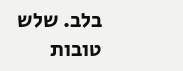בלב. שלש טובות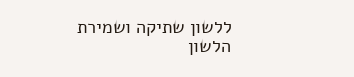ללשון שתיקה ושמירת הלשון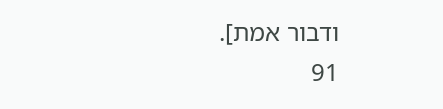ודבור אמת].
91